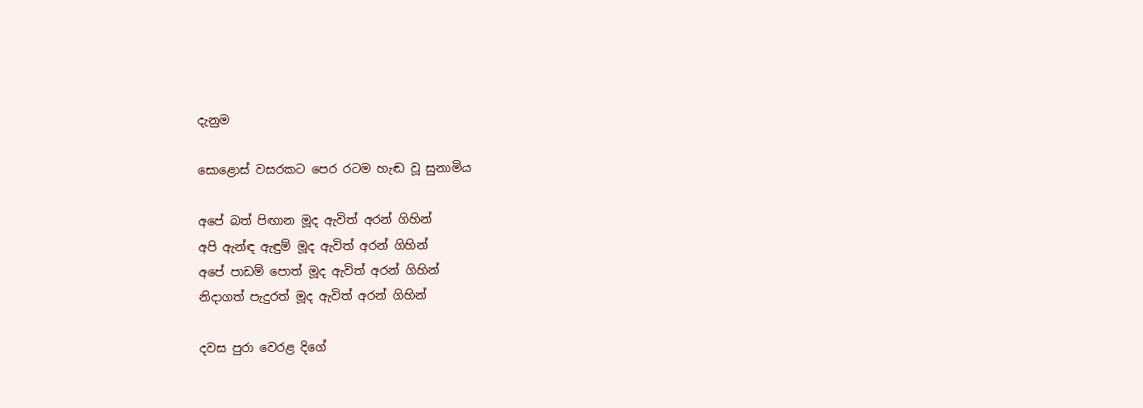දැනුම

සොළොස් වසරකට පෙර රටම හැඬ වූ සුනාමිය

අපේ බත් පිඟාන මූද ඇවිත් අරන් ගිහින්
අපි ඇන්ඳ ඇඳුම් මූද ඇවිත් අරන් ගිහින්
අපේ පාඩම් පොත් මූද ඇවිත් අරන් ගිහින්
නිදාගත් පැදුරත් මූද ඇවිත් අරන් ගිහින්

දවස පුරා වෙරළ දිගේ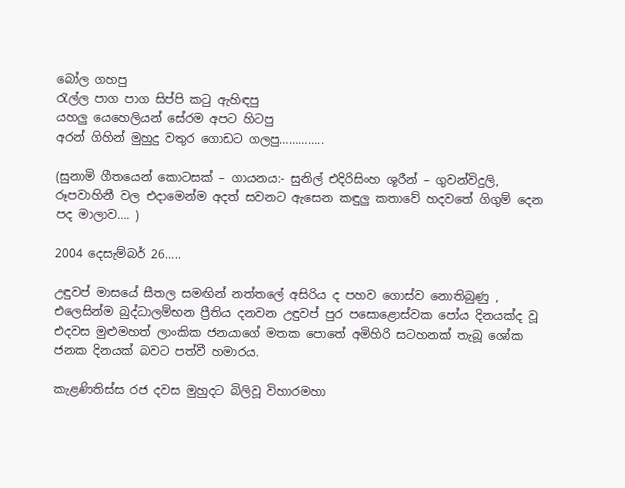බෝල ගහපු
රැල්ල පාග පාග සිප්පි කටු ඇහිඳපු
යහලු යෙහෙලියන් සේරම අපට හිටපු
අරන් ගිහින් මුහුදු වතුර ගොඩට ගලපු…………..

(සුනාමි ගීතයෙන් කොටසක් – ගායනය:- සුනිල් එදිරිසිංහ ශූරීන් – ගුවන්විදුලි, රූපවාහිනී වල එදාමෙන්ම අදත් සවනට ඇසෙන කඳුලු කතාවේ හදවතේ ගිගුම් දෙන පද මාලාව…. )

2004 දෙසැම්බර් 26…..

උඳුවප් මාසයේ සීතල සමඟින් නත්තලේ අසිරිය ද පහව ගොස්ව නොතිබුණු , එලෙසින්ම බුද්ධාලම්භන ප්‍රීතිය දනවන උඳුවප් පුර පසොළොස්වක පෝය දිනයක්ද වූ එදවස මුළුමහත් ලාංකික ජනයාගේ මතක පොතේ අමිහිරි සටහනක් තැබූ ශෝක ජනක දිනයක් බවට පත්වී හමාරය.

කැළණිතිස්ස රජ දවස මුහුදට බිලිවූ විහාරමහා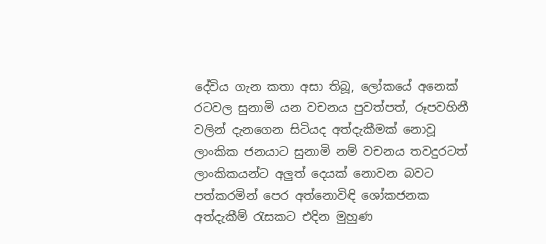දේවිය ගැන කතා අසා තිබූ, ලෝකයේ අනෙක් රටවල සුනාමි යන වචනය පුවත්පත්, රූපවහිනී වලින් දැනගෙන සිටියද අත්දැකීමක් නොවූ ලාංකික ජනයාට සුනාමි නම් වචනය තවදුරටත් ලාංකිකයන්ට අලුත් දෙයක් නොවන බවට පත්කරමින් පෙර අත්නොවිඳි ශෝකජනක අත්දැකීම් රැසකට එදින මුහුණ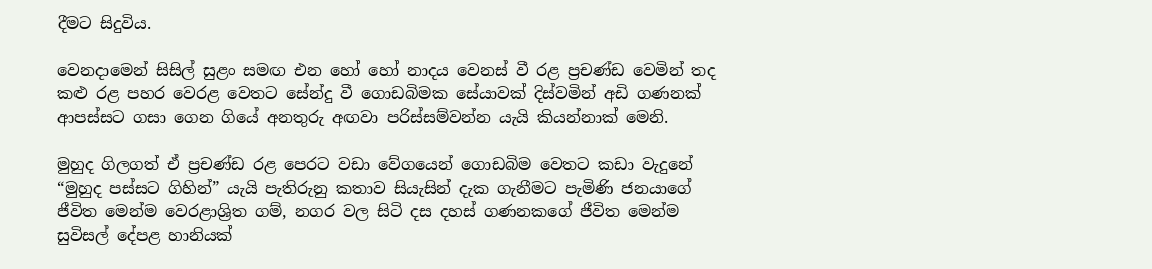දීමට සිදුවිය.

වෙනදාමෙන් සිසිල් සුළං සමඟ එන හෝ හෝ නාදය වෙනස් වී රළ ප්‍රචණ්ඩ වෙමින් තද කළු රළ පහර වෙරළ වෙතට සේන්දු වී ගොඩබිමක සේයාවක් දිස්වමින් අඩි ගණනක් ආපස්සට ගසා ගෙන ගියේ අනතුරු අඟවා පරිස්සම්වන්න යැයි කියන්නාක් මෙනි.

මුහුද ගිලගත් ඒ ප්‍රචණ්ඩ රළ පෙරට වඩා වේගයෙන් ගොඩබිම වෙතට කඩා වැදුනේ “මුහුද පස්සට ගිහින්” යැයි පැතිරුනු කතාව සියැසින් දැක ගැනීමට පැමිණි ජනයාගේ ජීවිත මෙන්ම වෙරළාශ්‍රිත ගම්, නගර වල සිටි දස දහස් ගණනකගේ ජීවිත මෙන්ම සුවිසල් දේපළ හානියක්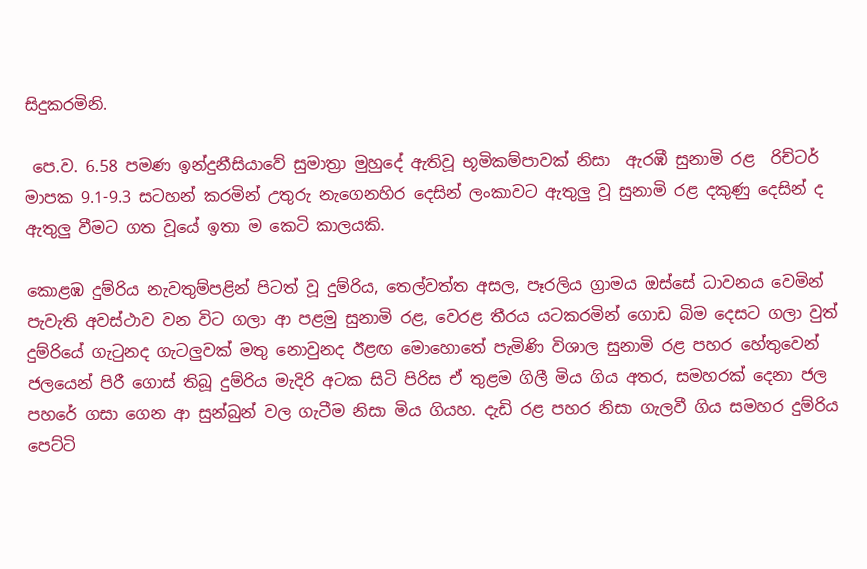සිදුකරමිනි.

 පෙ.ව. 6.58 පමණ ඉන්දුනීසියාවේ සුමාත්‍රා මුහුදේ ඇතිවූ භූමිකම්පාවක් නිසා  ඇරඹී සුනාමි රළ  රිච්ටර් මාපක 9.1-9.3 සටහන් කරමින් උතුරු නැගෙනහිර දෙසින් ලංකාවට ඇතුලු වූ සුනාමි රළ දකුණු දෙසින් ද ඇතුලු වීමට ගත වූයේ ඉතා ම කෙටි කාලයකි.

කොළඹ දුම්රිය නැවතුම්පළින් පිටත් වූ දුම්රිය, තෙල්වත්ත අසල, පෑරලිය ග්‍රාමය ඔස්සේ ධාවනය වෙමින් පැවැති අවස්ථාව වන විට ගලා ආ පළමු සුනාමි රළ, වෙරළ තීරය යටකරමින් ගොඩ බිම දෙසට ගලා වුත් දුම්රියේ ගැටුනද ගැටලුවක් මතු නොවුනද ඊළඟ මොහොතේ පැමිණි විශාල සුනාමි රළ පහර හේතුවෙන් ජලයෙන් පිරී ගොස් තිබූ දුම්රිය මැදිරි අටක සිටි පිරිස ඒ තුළම ගිලී මිය ගිය අතර, සමහරක් දෙනා ජල පහරේ ගසා ගෙන ආ සුන්බුන් වල ගැටීම නිසා මිය ගියහ. දැඩි රළ පහර නිසා ගැලවී ගිය සමහර දුම්රිය පෙට්ටි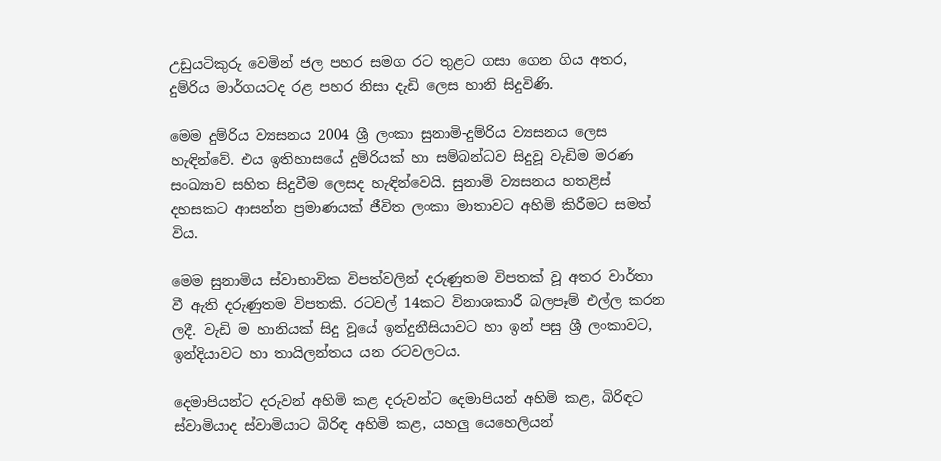උඩුයටිකුරු වෙමින් ජල පහර සමග රට තුළට ගසා ගෙන ගිය අතර, දුම්රිය මාර්ගයටද රළ පහර නිසා දැඩි ලෙස හානි සිදුවිණි.

මෙම දුම්රිය ව්‍යසනය 2004 ශ්‍රී ලංකා සුනාමි-දුම්රිය ව්‍යසනය ලෙස හැඳින්වේ. එය ඉතිහාසයේ දුම්රියක් හා සම්බන්ධව සිදුවූ වැඩිම මරණ සංඛ්‍යාව සහිත සිදුවීම ලෙසද හැඳින්වෙයි. සුනාමි ව්‍යසනය හතළිස් දහසකට ආසන්න ප්‍රමාණයක් ජීවිත ලංකා මාතාවට අහිමි කිරීමට සමත් විය.

මෙම සුනාමිය ස්වාභාවික විපත්වලින් දරුණුතම විපතක් වූ අතර වාර්තා වී ඇති දරුණුතම විපතකි. රටවල් 14කට විනාශකාරී බලපෑම් එල්ල කරන ලදී. වැඩි ම හානියක් සිදු වූයේ ඉන්දුනීසියාවට හා ඉන් පසු ශ්‍රී ලංකාවට, ඉන්දියාවට හා තායිලන්තය යන රටවලටය.

දෙමාපියන්ට දරුවන් අහිමි කළ දරුවන්ට දෙමාපියන් අහිමි කළ, බිරිඳට ස්වාමියාද ස්වාමියාට බිරිඳ අහිමි කළ, යහලු යෙහෙලියන්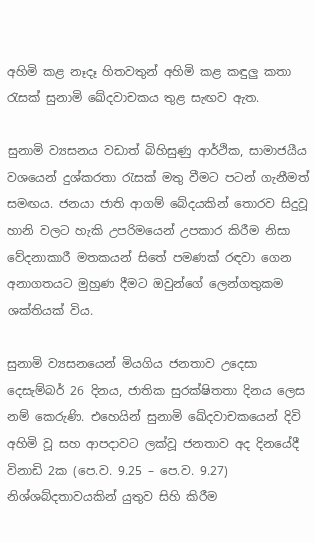අහිමි කළ නෑදෑ හිතවතුන් අහිමි කළ කඳුලු කතා රැසක් සුනාමි ඛේදවාචකය තුළ සැඟව ඇත.

සුනාමි ව්‍යසනය වඩාත් බිහිසුණු ආර්ථික, සාමාජයීය වශයෙන් දුශ්කරතා ‍රැසක් මතු වීමට පටන් ගැනීමත් සමඟය. ජනයා ජාති ආගම් බේදයකින් තොරව සිදුවූ හානි වලට හැකි උපරිමයෙන් උපකාර කිරීම නිසා වේදනාකාරී මතකයන් සිතේ පමණක් රඳවා ගෙන අනාගතයට මුහුණ දීමට ඔවුන්ගේ ලෙන්ගතුකම ශක්තියක් විය.

සුනාමි ව්‍යසනයෙන් මියගිය ජනතාව උදෙසා දෙසැම්බර් 26 දිනය, ජාතික සුරක්ෂිතතා දිනය ලෙස නම් කෙරුණි. එහෙයින් සුනාමි ඛේදවාචකයෙන් දිවි අහිමි වූ සහ ආපදාවට ලක්වූ ජනතාව අද දිනයේදී විනාඩි 2ක (පෙ.ව. 9.25 – පෙ.ව. 9.27) නිශ්ශබ්දතාවයකින් යුතුව සිහි කිරීම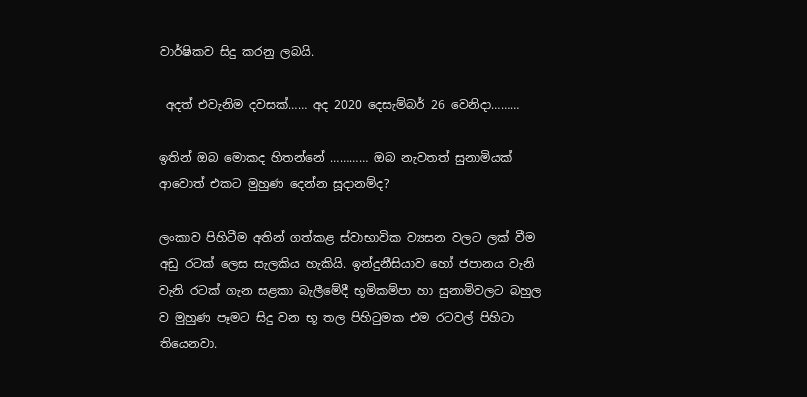වාර්ෂිකව සිදු කරනු ලබයි.

 අදත් එවැනිම දවසක්…… අද 2020 දෙසැම්බර් 26 වෙනිදා………

ඉතින් ඔබ මොකද හිතන්නේ ………… ඔබ නැවතත් සුනාමියක් ආවොත් එකට මුහුණ දෙන්න සූදානම්ද?

ලංකාව පිහිටීම අතින් ගත්කළ ස්වාභාවික ව්‍යසන වලට ලක් වීම අඩු රටක් ලෙස සැලකිය හැකියි. ඉන්දුනීසියාව හෝ ජපානය වැනි  වැනි රටක් ගැන සළකා බැලීමේදී භූමිකම්පා හා සුනාමිවලට බහුල ව මුහුණ පෑමට සිදු වන භූ තල පිහිටුමක එම රටවල් පිහිටා තියෙනවා.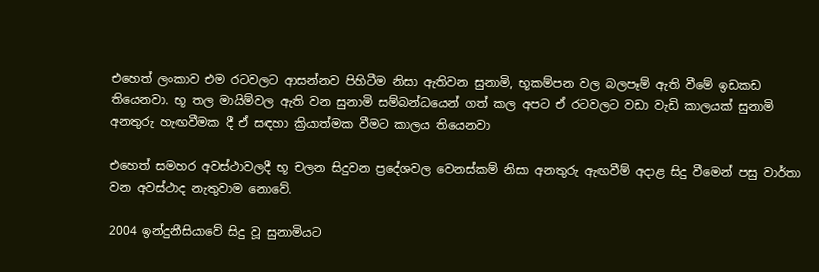එහෙත් ලංකාව එම රටවලට ආසන්නව පිහිටීම නිසා ඇතිවන සුනාමි, භූකම්පන වල බලපෑම් ඇති වීමේ ඉඩකඩ තියෙනවා. භූ තල මායිම්වල ඇති වන සුනාමි සම්බන්ධයෙන් ගත් කල අපට ඒ රටවලට වඩා වැඩි කාලයක් සුනාමි අනතුරු හැඟවීමක දී ඒ සඳහා ක්‍රියාත්මක වීමට කාලය තියෙනවා

එහෙත් සමහර අවස්ථාවලදී භූ චලන සිදුවන ප්‍රදේශවල වෙනස්කම් නිසා අනතුරු ඇඟවීම් අදාළ සිදු වීමෙන් පසු වාර්තා වන අවස්ථාද නැතුවාම නොවේ.

2004 ඉන්දුනීසියාවේ සිදු වූ සුනාමියට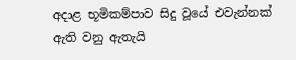අදාළ භූමිකම්පාව සිදු වූයේ එවැන්නක් ඇති වනු ඇතැයි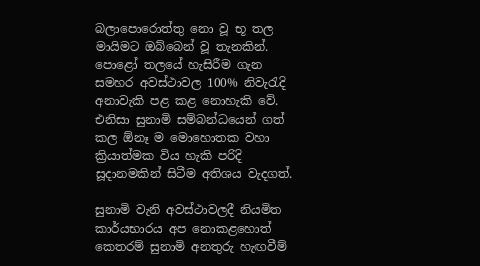බලාපොරොත්තු නො වූ භූ තල මායිමට ඔබ්බෙන් වූ තැනකින්. පොළෝ තලයේ හැසිරීම ගැන සමහර අවස්ථාවල 100% නිවැරැදි අනාවැකි පළ කළ නොහැකි වේ. එනිසා සුනාමි සම්බන්ධයෙන් ගත් කල ඕනෑ ම මොහොතක වහා ක්‍රියාත්මක විය හැකි පරිදි සූදානමකින් සිටීම අතිශය වැදගත්.

සුනාමි වැනි අවස්ථාවලදී නියමිත කාර්යභාරය අප නොකළහොත් කෙතරම් සුනාමි අනතුරු හැඟවීම්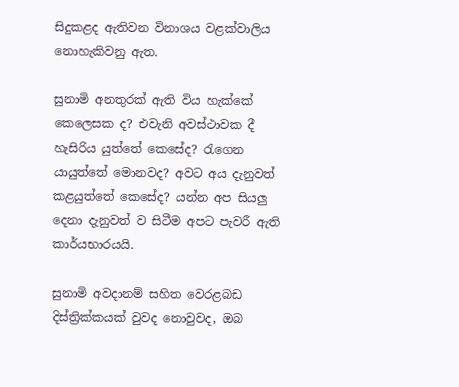සිදුකළද ඇතිවන විනාශය වළක්වාලිය නොහැකිවනු ඇත.

සුනාමි අනතුරක් ඇති විය හැක්කේ කෙලෙසක ද? එවැනි අවස්ථාවක දී හැසිරිය යුත්තේ කෙසේද? රැගෙන යායුත්තේ මොනවද? අවට අය දැනුවත් කළයුත්තේ කෙසේද? යන්න අප සියලු දෙනා දැනුවත් ව සිටීම අපට පැවරී ඇති කාර්යභාරයයි.

සුනාමි අවදානම් සහිත වෙරළබඩ දිස්ත්‍රික්කයක් වුවද නොවුවද, ඔබ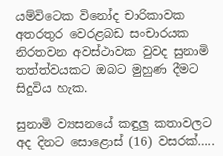යම්විටෙක විනෝද චාරිකාවක අතරතුර වෙරළබඩ සංචාරයක නිරතවන අවස්ථාවක වුවද සුනාමි තත්ත්වයකට ඔබට මුහුණ දීමට සිදුවිය හැක.

සුනාමි ව්‍යසනයේ කඳුලු කතාවලට අද දිනට සොළොස් (16) වසරක්…..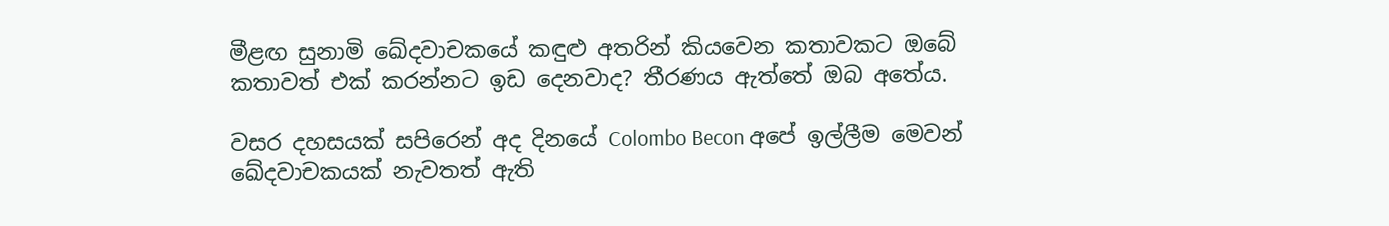මීළඟ සුනාමි ඛේදවාචකයේ කඳුළු අතරින් කියවෙන කතාවකට ඔබේ කතාවත් එක් කරන්නට ඉඩ දෙනවාද? තීරණය ඇත්තේ ඔබ අතේය.

වසර දහසයක් සපිරෙන් අද දිනයේ Colombo Becon අපේ ඉල්ලීම මෙවන් ඛේදවාචකයක් නැවතත් ඇති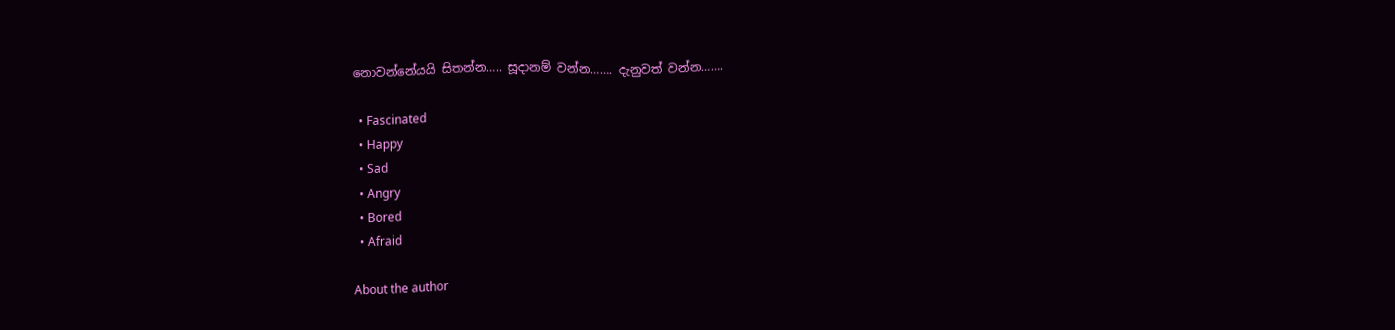නොවන්නේයයි සිතන්න….. සූදානම් වන්න……. දැනුවත් වන්න…….

  • Fascinated
  • Happy
  • Sad
  • Angry
  • Bored
  • Afraid

About the author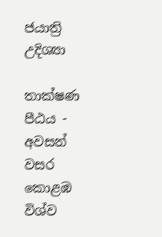ජයාත්‍රි උදිශ්‍යා

තාක්ෂණ පීඨය - අවසන් වසර
කොළඹ විශ්ව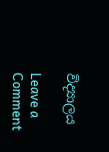විද්‍යාලය

Leave a Comment